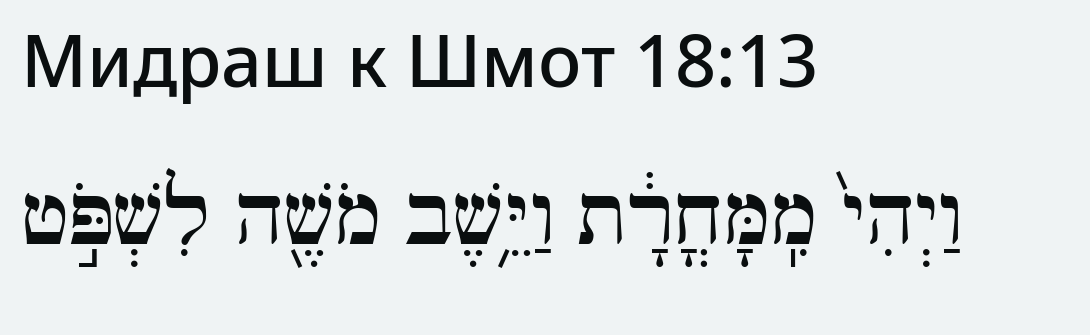Мидраш к Шмот 18:13
וַיְהִי֙ מִֽמָּחֳרָ֔ת וַיֵּ֥שֶׁב מֹשֶׁ֖ה לִשְׁפֹּ֣ט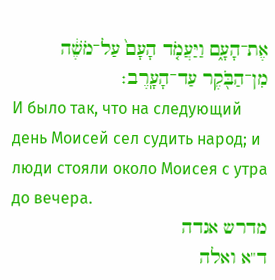אֶת־הָעָ֑ם וַיַּעֲמֹ֤ד הָעָם֙ עַל־מֹשֶׁ֔ה מִן־הַבֹּ֖קֶר עַד־הָעָֽרֶב׃
И было так, что на следующий день Моисей сел судить народ; и люди стояли около Моисея с утра до вечера.
מדרש אגדה
ד"א ואלה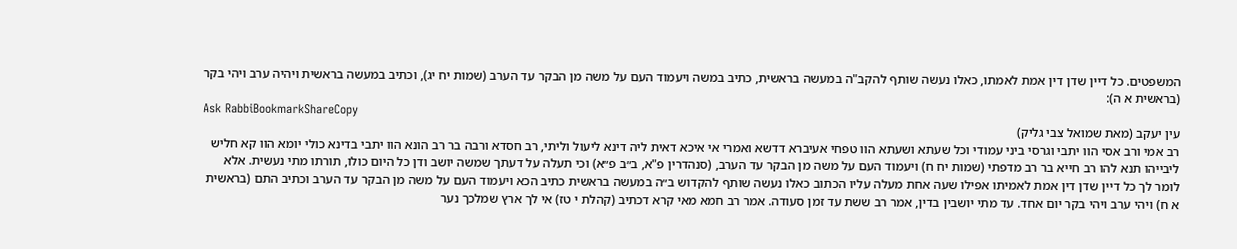המשפטים. כל דיין שדן דין אמת לאמתו, כאלו נעשה שותף להקב"ה במעשה בראשית, כתיב במשה ויעמוד העם על משה מן הבקר עד הערב (שמות יח יג), וכתיב במעשה בראשית ויהיה ערב ויהי בקר (בראשית א ה):
Ask RabbiBookmarkShareCopy
עין יעקב (מאת שמואל צבי גליק)
רב אמי ורב אסי הוו יתבי וגרסי ביני עמודי וכל שעתא ושעתא הוו טפחי אעיברא דדשא ואמרי אי איכא דאית ליה דינא ליעול וליתי, רב חסדא ורבה בר רב הונא הוו יתבי בדינא כולי יומא הוו קא חליש ליבייהו תנא להו רב חייא בר רב מדפתי (שמות יח ח) ויעמוד העם על משה מן הבקר עד הערב, (סנהדרין פ"א, ב״ב פ״א) וכי תעלה על דעתך שמשה יושב ודן כל היום כולו, תורתו מתי נעשית. אלא לומר לך כל דיין שדן דין אמת לאמיתו אפילו שעה אחת מעלה עליו הכתוב כאלו נעשה שותף להקדוש ב״ה במעשה בראשית כתיב הכא ויעמוד העם על משה מן הבקר עד הערב וכתיב התם (בראשית א ח) ויהי ערב ויהי בקר יום אחד. עד מתי יושבין בדין, אמר רב ששת עד זמן סעודה. אמר רב חמא מאי קרא דכתיב (קהלת י טז) אי לך ארץ שמלכך נער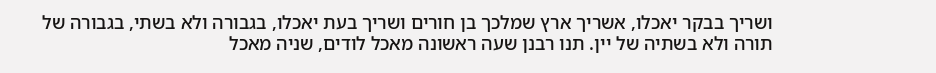ושריך בבקר יאכלו, אשריך ארץ שמלכך בן חורים ושריך בעת יאכלו, בגבורה ולא בשתי, בגבורה של תורה ולא בשתיה של יין. תנו רבנן שעה ראשונה מאכל לודים, שניה מאכל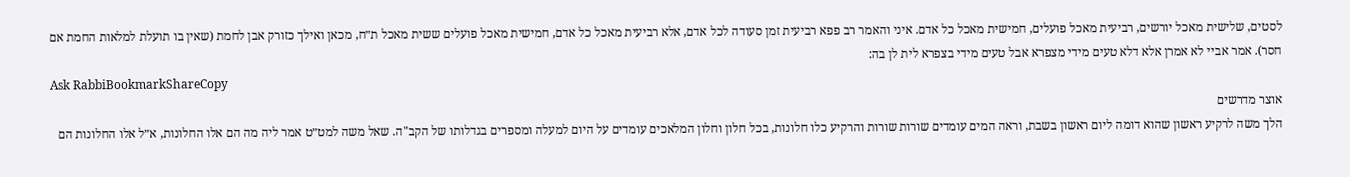לסטים, שלישית מאכל יורשים, רביעית מאכל פועלים, חמישית מאכל כל אדם. איני והאמר רב פפא רביעית זמן סעודה לכל אדם, אלא רביעית מאכל כל אדם, חמישית מאכל פועלים ששית מאכל ת״ח, מכאן ואילך כזורק אבן לחמת (שאין בו תועלת למלאות החמת אם חסר). אמר אביי לא אמרן אלא דלא טעים מידי מצפרא אבל טעים מידי בצפרא לית לן בה:
Ask RabbiBookmarkShareCopy
אוצר מדרשים
הלך משה לרקיע ראשון שהוא דומה ליום ראשון בשבת, וראה המים עומדים שורות שורות והרקיע כלו חלונות, בכל חלון וחלון המלאכים עומדים על היום למעלה ומספרים בגדלותו של הקב"ה. שאל משה למט״ט אמר ליה מה הם אלו החלונות, א״ל אלו החלונות הם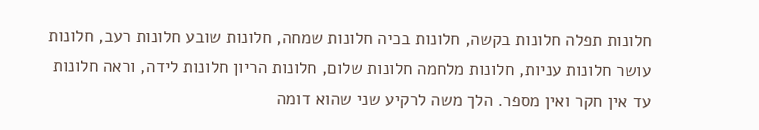חלונות תפלה חלונות בקשה, חלונות בכיה חלונות שמחה, חלונות שובע חלונות רעב, חלונות עושר חלונות עניות, חלונות מלחמה חלונות שלום, חלונות הריון חלונות לידה, וראה חלונות עד אין חקר ואין מספר. הלך משה לרקיע שני שהוא דומה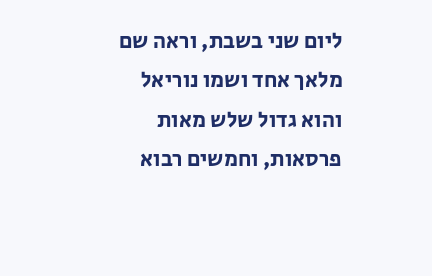ליום שני בשבת, וראה שם מלאך אחד ושמו נוריאל והוא גדול שלש מאות פרסאות, וחמשים רבוא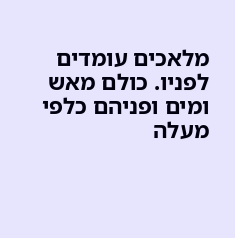מלאכים עומדים לפניו. כולם מאש ומים ופניהם כלפי מעלה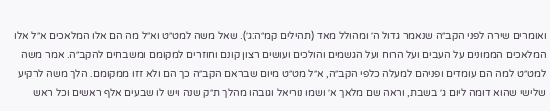ואומרים שירה לפני הקב״ה שנאמר גדול ה׳ ומהולל מאד (תהילים קמ״ה:ג׳). שאל משה למט״ט וא״ל מה הם אלו המלאכים א״ל אלו המלאכים הממונים על העבים ועל הרוח ועל הגשמים והולכים ועושים רצון קונם וחוזרים למקומם ומשבחים להקב״ה. אמר משה למט״ט למה הם עומדים ופניהם למעלה כלפי הקב״ה, א״ל מט״ט מיום שבראם הקב״ה כך הם ולא זזו ממקומם. הלך משה לרקיע שלישי שהוא דומה ליום ג׳ בשבת, וראה שם מלאך א׳ ושמו נוריאל וגובהו מהלך ת״ק שנה ויש לו שבעים אלף ראשים וכל ראש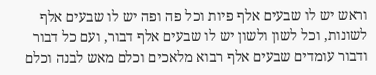וראש יש לו שבעים אלף פיות וכל פה ופה יש לו שבעים אלף לשונות, וכל לשון ולשון יש לו שבעים אלף דבור, ועם כל דבור ודבור עומדים שבעים אלף רבוא מלאכים וכלם מאש לבנה וכלם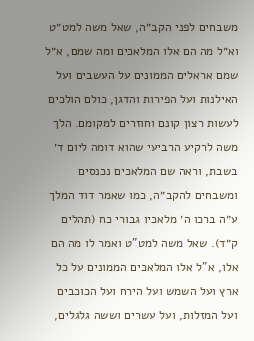משבחים לפני הקב״ה, שאל משה למט״ט וא״ל מה הם אלו המלאכים ומה שמם, א״ל שמם אראלים הממונים על העשבים ועל האילנות ועל הפירות והדגן, כולם הולכים לעשות רצון קונם וחוזרים למקומם. הלך משה לרקיע הרביעי שהוא דומה ליום ד׳ בשבת, וראה שם המלאכים נכנסים ומשבחים להקב״ה, כמו שאמר דוד המלך ע״ה ברכו ה׳ מלאכיו גבורי כח (תהלים ק״ד). שאל משה למט"ט ואמר לו מה הם אלו, א"ל אלו המלאכים הממונים על כל ארץ ועל השמש ועל הירח ועל הכוכבים ועל המזלות, ועל עשרים וששה גלגלים,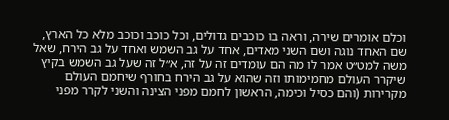וכלם אומרים שירה, וראה בו כוכבים גדולים, וכל כוכב וכוכב מלא כל הארץ, שם האחד נוגה ושם השני מאדים, אחד על גב השמש ואחד על גב הירח, שאל משה למט״ט אמר לו מה הם עומדים זה על זה, א״ל זה שעל גב השמש בקיץ שיקרר העולם מחמימותו וזה שהוא על גב הירח בחורף שיחמם העולם מקרירות (והם כסיל וכימה, הראשון לחמם מפני הצינה והשני לקרר מפני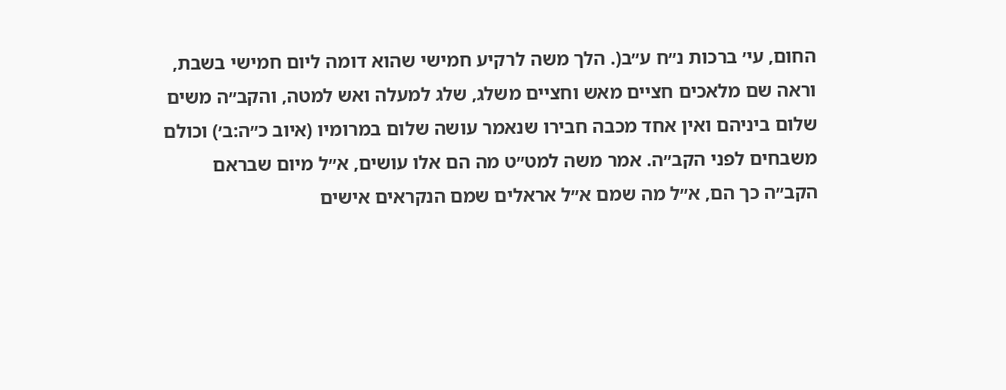החום, עי׳ ברכות נ״ח ע״ב(. הלך משה לרקיע חמישי שהוא דומה ליום חמישי בשבת, וראה שם מלאכים חציים מאש וחציים משלג, שלג למעלה ואש למטה, והקב״ה משים שלום ביניהם ואין אחד מכבה חבירו שנאמר עושה שלום במרומיו (איוב כ״ה:ב׳) וכולם משבחים לפני הקב״ה. אמר משה למט״ט מה הם אלו עושים, א״ל מיום שבראם הקב״ה כך הם, א״ל מה שמם א״ל אראלים שמם הנקראים אישים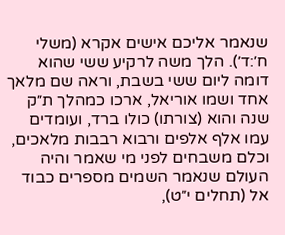שנאמר אליכם אישים אקרא (משלי ח׳:ד׳). הלך משה לרקיע ששי שהוא דומה ליום ששי בשבת, וראה שם מלאך אחד ושמו אוריאל, ארכו כמהלך ת״ק שנה והוא (צורתו) כולו ברד, ועומדים עמו אלף אלפים ורבוא רבבות מלאכים, וכלם משבחים לפני מי שאמר והיה העולם שנאמר השמים מספרים כבוד אל (תחלים י״ט),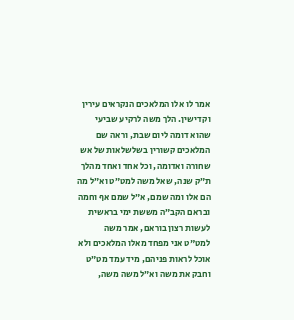אמר לו אלו המלאכים הנקראים עירין וקדישין. הלך משה לרקיע שביעי שהוא דומה ליום שבת, וראה שם המלאכים קשורין בשלשלאות של אש שחורה ואדומה, וכל אחד ואחד מהלך ת״ק שנה, שאל משה למט״ט וא״ל מה הם אלו ומה שמם, א״ל שמם אף וחמה ובראם הקב״ה מששת ימי בראשית לעשות רצון בוראם, אמר משה למט"ט אני מפחד מאלו המלאכים ולא אוכל לראות פניהם, מיד עמד מט״ט וחבק את משה וא״ל משה משה,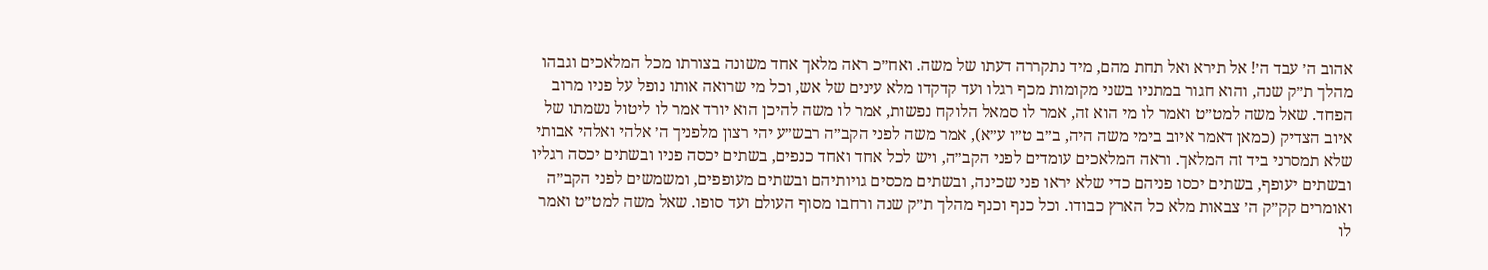אהוב ה׳ עבד ה׳! אל תירא ואל תחת מהם, מיד נתקררה דעתו של משה. ואח״כ ראה מלאך אחד משונה בצורתו מכל המלאכים וגבהו מהלך ת״ק שנה, והוא חגור במתניו בשני מקומות מכף רגלו ועד קדקדו מלא עינים של אש, וכל מי שרואה אותו נופל על פניו מרוב הפחד. שאל משה למט״ט ואמר לו מי הוא זה, אמר לו סמאל הלוקח נפשות, אמר לו משה להיכן הוא יורד אמר לו ליטול נשמתו של איוב הצדיק (כמאן דאמר איוב בימי משה היה, ב״ב ט״ו ע״א), אמר משה לפני הקב״ה רבש״ע יהי רצון מלפניך ה׳ אלהי ואלהי אבותי שלא תמסרני ביד זה המלאך. וראה המלאכים עומדים לפני הקב״ה, ויש לכל אחד ואחד כנפים, בשתים יכסה פניו ובשתים יכסה רגליו ובשתים יעופף, בשתים יכסו פניהם כדי שלא יראו פני שכינה, ובשתים מכסים גויותיהם ובשתים מעופפים, ומשמשים לפני הקב״ה ואומרים קק״ק ה׳ צבאות מלא כל הארץ כבודו. וכל כנף וכנף מהלך ת״ק שנה ורחבו מסוף העולם ועד סופו. שאל משה למט״ט ואמר לו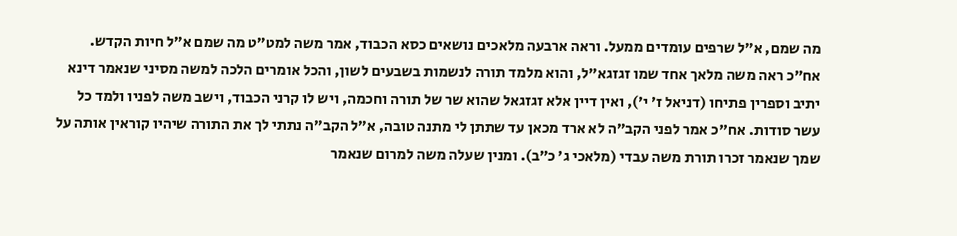מה שמם, א״ל שרפים עומדים ממעל. וראה ארבעה מלאכים נושאים כסא הכבוד, אמר משה למט״ט מה שמם א״ל חיות הקדש. אח״כ ראה משה מלאך אחד שמו זגזגא״ל, והוא מלמד תורה לנשמות בשבעים לשון, והכל אומרים הלכה למשה מסיני שנאמר דינא יתיב וספרין פתיחו (דניאל ז׳ י׳), ואין דיין אלא זגזגאל שהוא שר של תורה וחכמה, ויש לו קרני הכבוד, וישב משה לפניו ולמד כל עשר סודות. אח"כ אמר לפני הקב״ה לא ארד מכאן עד שתתן לי מתנה טובה, א״ל הקב״ה נתתי לך את התורה שיהיו קוראין אותה על שמך שנאמר זכרו תורת משה עבדי (מלאכי ג' כ״ב). ומנין שעלה משה למרום שנאמר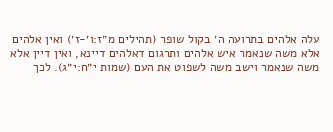עלה אלהים בתרועה ה׳ בקול שופר (תהילים מ״ז:ו׳-ז׳) ואין אלהים אלא משה שנאמר איש אלהים ותרגום דאלהים דיינא, ואין דיין אלא משה שנאמר וישב משה לשפוט את העם (שמות י״ח:י״ג). לכך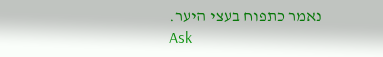נאמר כתפוח בעצי היער.
Ask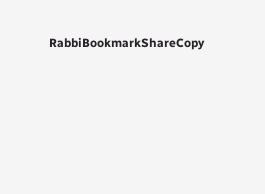RabbiBookmarkShareCopy